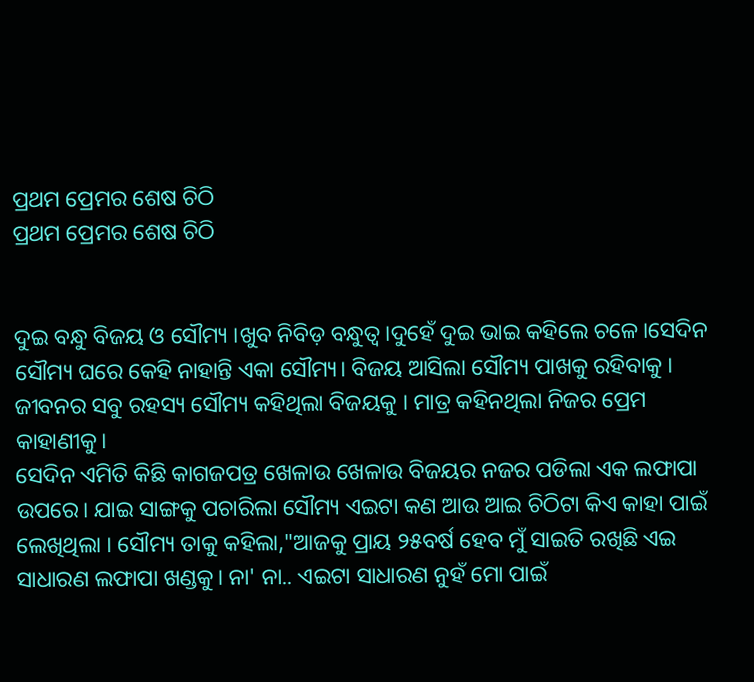ପ୍ରଥମ ପ୍ରେମର ଶେଷ ଚିଠି
ପ୍ରଥମ ପ୍ରେମର ଶେଷ ଚିଠି


ଦୁଇ ବନ୍ଧୁ ବିଜୟ ଓ ସୌମ୍ୟ ।ଖୁବ ନିବିଡ଼ ବନ୍ଧୁତ୍ୱ।ଦୁହେଁ ଦୁଇ ଭାଇ କହିଲେ ଚଳେ।ସେଦିନ ସୌମ୍ୟ ଘରେ କେହି ନାହାନ୍ତି ଏକା ସୌମ୍ୟ। ବିଜୟ ଆସିଲା ସୌମ୍ୟ ପାଖକୁ ରହିବାକୁ । ଜୀବନର ସବୁ ରହସ୍ୟ ସୌମ୍ୟ କହିଥିଲା ବିଜୟକୁ । ମାତ୍ର କହିନଥିଲା ନିଜର ପ୍ରେମ କାହାଣୀକୁ।
ସେଦିନ ଏମିତି କିଛି କାଗଜପତ୍ର ଖେଳାଉ ଖେଳାଉ ବିଜୟର ନଜର ପଡିଲା ଏକ ଲଫାପା ଉପରେ। ଯାଇ ସାଙ୍ଗକୁ ପଚାରିଲା ସୌମ୍ୟ ଏଇଟା କଣ ଆଉ ଆଇ ଚିଠିଟା କିଏ କାହା ପାଇଁ ଲେଖିଥିଲା । ସୌମ୍ୟ ତାକୁ କହିଲା,"ଆଜକୁ ପ୍ରାୟ ୨୫ବର୍ଷ ହେବ ମୁଁ ସାଇତି ରଖିଛି ଏଇ ସାଧାରଣ ଲଫାପା ଖଣ୍ଡକୁ। ନା' ନା.. ଏଇଟା ସାଧାରଣ ନୁହଁ ମୋ ପାଇଁ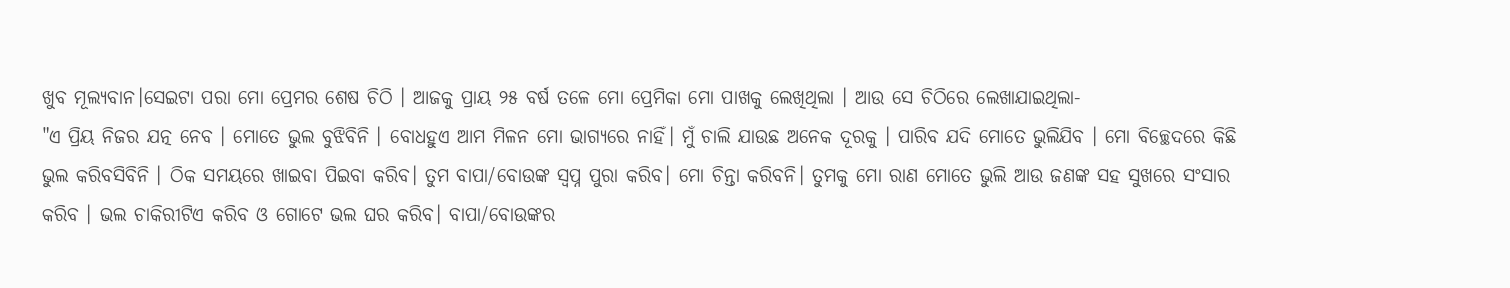ଖୁବ ମୂଲ୍ୟବାନ।ସେଇଟା ପରା ମୋ ପ୍ରେମର ଶେଷ ଚିଠି । ଆଜକୁ ପ୍ରାୟ ୨୫ ବର୍ଷ ତଳେ ମୋ ପ୍ରେମିକା ମୋ ପାଖକୁ ଲେଖିଥିଲା । ଆଉ ସେ ଚିଠିରେ ଲେଖାଯାଇଥିଲା-
"ଏ ପ୍ରିୟ ନିଜର ଯତ୍ନ ନେବ । ମୋତେ ଭୁଲ ବୁଝିବିନି । ବୋଧହୁଏ ଆମ ମିଳନ ମୋ ଭାଗ୍ୟରେ ନାହିଁ। ମୁଁ ଚାଲି ଯାଉଛ ଅନେକ ଦୂରକୁ । ପାରିବ ଯଦି ମୋତେ ଭୁଲିଯିବ । ମୋ ବିଚ୍ଛେଦରେ କିଛି ଭୁଲ କରିବସିବିନି । ଠିକ ସମୟରେ ଖାଇବା ପିଇବା କରିବ। ତୁମ ବାପା/ବୋଉଙ୍କ ସ୍ବପ୍ନ ପୁରା କରିବ। ମୋ ଚିନ୍ତା କରିବନି। ତୁମକୁ ମୋ ରାଣ ମୋତେ ଭୁଲି ଆଉ ଜଣଙ୍କ ସହ ସୁଖରେ ସଂସାର କରିବ । ଭଲ ଚାକିରୀଟିଏ କରିବ ଓ ଗୋଟେ ଭଲ ଘର କରିବ। ବାପା/ବୋଉଙ୍କର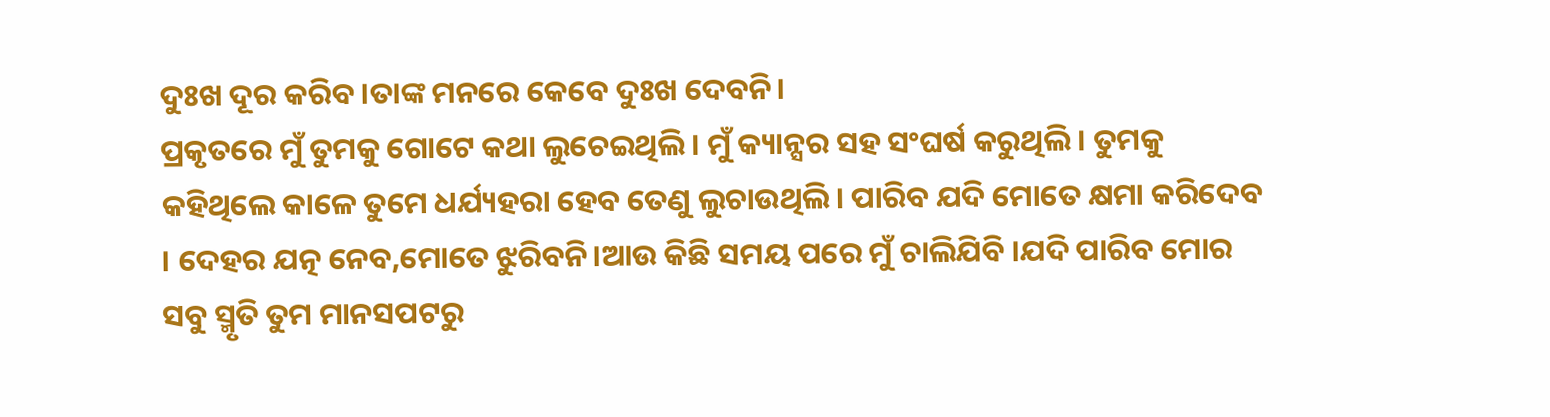ଦୁଃଖ ଦୂର କରିବ।ତାଙ୍କ ମନରେ କେବେ ଦୁଃଖ ଦେବନି।
ପ୍ରକୃତରେ ମୁଁ ତୁମକୁ ଗୋଟେ କଥା ଲୁଚେଇଥିଲି । ମୁଁ କ୍ୟାନ୍ସର ସହ ସଂଘର୍ଷ କରୁଥିଲି । ତୁମକୁ କହିଥିଲେ କାଳେ ତୁମେ ଧର୍ଯ୍ୟହରା ହେବ ତେଣୁ ଲୁଚାଉଥିଲି। ପାରିବ ଯଦି ମୋତେ କ୍ଷମା କରିଦେବ । ଦେହର ଯତ୍ନ ନେବ,ମୋତେ ଝୁରିବନି।ଆଉ କିଛି ସମୟ ପରେ ମୁଁ ଚାଲିଯିବି ।ଯଦି ପାରିବ ମୋର ସବୁ ସ୍ମୃତି ତୁମ ମାନସପଟରୁ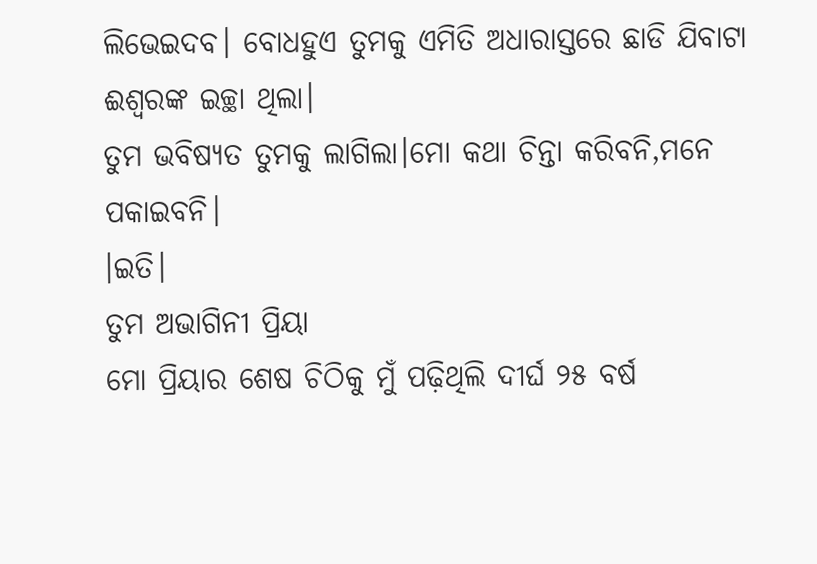ଲିଭେଇଦବ। ବୋଧହୁଏ ତୁମକୁ ଏମିତି ଅଧାରାସ୍ତରେ ଛାଡି ଯିବାଟା ଈଶ୍ୱରଙ୍କ ଇଚ୍ଛା ଥିଲା।
ତୁମ ଭବିଷ୍ୟତ ତୁମକୁ ଲାଗିଲା।ମୋ କଥା ଚିନ୍ତା କରିବନି,ମନେ ପକାଇବନି।
।ଇତି।
ତୁମ ଅଭାଗିନୀ ପ୍ରିୟା
ମୋ ପ୍ରିୟାର ଶେଷ ଚିଠିକୁ ମୁଁ ପଢ଼ିଥିଲି ଦୀର୍ଘ ୨୫ ବର୍ଷ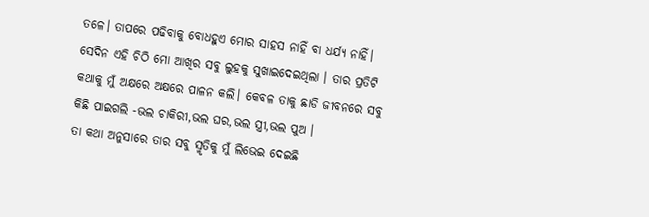ତଳେ। ତାପରେ ପଢିବାକୁ ବୋଧହୁଏ ମୋର ସାହସ ନାହିଁ ବା ଧର୍ଯ୍ୟ ନାହିଁ। ସେଦିନ ଏହି ଚିଠି ମୋ ଆଖିର ସବୁ ଲୁହକୁ ସୁଖାଇଦେଇଥିଲା । ତାର ପ୍ରତିଟି କଥାକୁ ମୁଁ ଅକ୍ଷରେ ଅକ୍ଷରେ ପାଳନ କଲି। କେବଳ ତାକୁ ଛାଡି ଜୀବନରେ ସବୁ କିଛି ପାଇଗଲି -ଭଲ ଚାକିରୀ,ଭଲ ଘର,ଭଲ ସ୍ତ୍ରୀ,ଭଲ ପୁଅ ।
ତା କଥା ଅନୁସାରେ ତାର ସବୁ ସ୍ମୃତିକୁ ମୁଁ ଲିଭେଇ ଦେଇଛି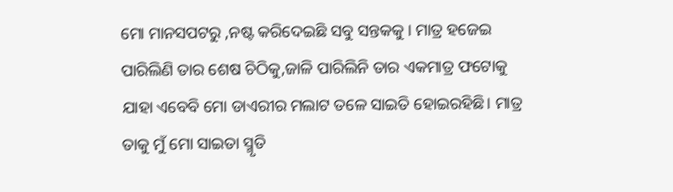ମୋ ମାନସପଟରୁ ,ନଷ୍ଟ କରିଦେଇଛି ସବୁ ସନ୍ତକକୁ । ମାତ୍ର ହଜେଇ ପାରିଲିଣି ତାର ଶେଷ ଚିଠିକୁ,ଜାଳି ପାରିଲିନି ତାର ଏକମାତ୍ର ଫଟୋକୁ ଯାହା ଏବେବି ମୋ ଡାଏରୀର ମଲାଟ ତଳେ ସାଇତି ହୋଇରହିଛି। ମାତ୍ର ତାକୁ ମୁଁ ମୋ ସାଇତା ସ୍ମୃତି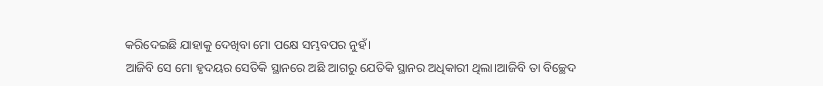କରିଦେଇଛି ଯାହାକୁ ଦେଖିବା ମୋ ପକ୍ଷେ ସମ୍ଭବପର ନୁହଁ।
ଆଜିବି ସେ ମୋ ହୃଦୟର ସେତିକି ସ୍ଥାନରେ ଅଛି ଆଗରୁ ଯେତିକି ସ୍ଥାନର ଅଧିକାରୀ ଥିଲା।ଆଜିବି ତା ବିଚ୍ଛେଦ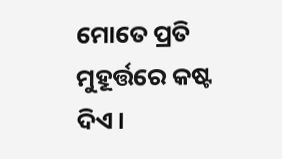ମୋତେ ପ୍ରତି ମୁହୂର୍ତ୍ତରେ କଷ୍ଟ ଦିଏ।